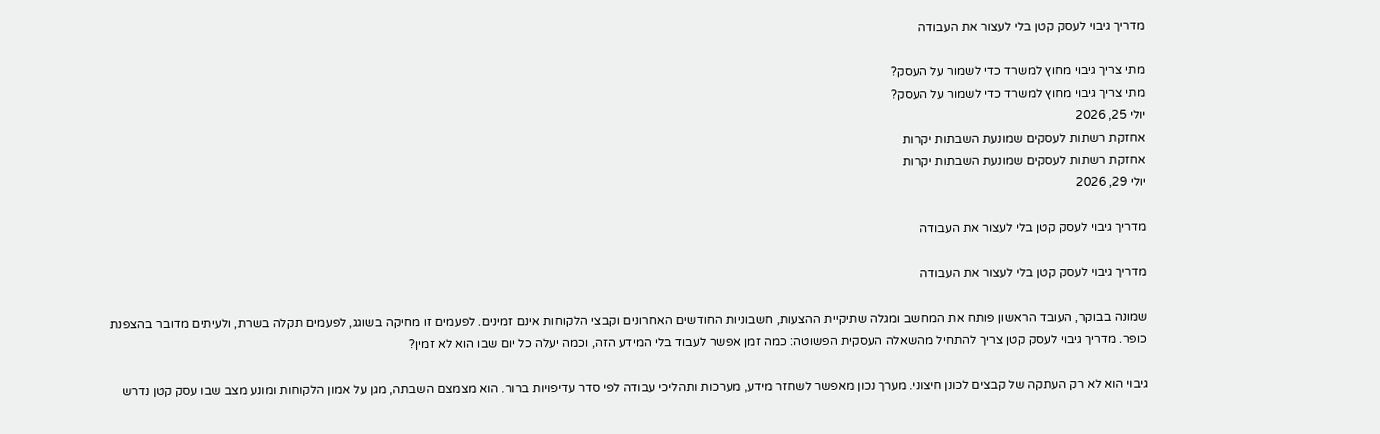מדריך גיבוי לעסק קטן בלי לעצור את העבודה

מתי צריך גיבוי מחוץ למשרד כדי לשמור על העסק?
מתי צריך גיבוי מחוץ למשרד כדי לשמור על העסק?
יולי 25, 2026
אחזקת רשתות לעסקים שמונעת השבתות יקרות
אחזקת רשתות לעסקים שמונעת השבתות יקרות
יולי 29, 2026

מדריך גיבוי לעסק קטן בלי לעצור את העבודה

מדריך גיבוי לעסק קטן בלי לעצור את העבודה

שמונה בבוקר, העובד הראשון פותח את המחשב ומגלה שתיקיית ההצעות, חשבוניות החודשים האחרונים וקבצי הלקוחות אינם זמינים. לפעמים זו מחיקה בשוגג, לפעמים תקלה בשרת, ולעיתים מדובר בהצפנת כופר. מדריך גיבוי לעסק קטן צריך להתחיל מהשאלה העסקית הפשוטה: כמה זמן אפשר לעבוד בלי המידע הזה, וכמה יעלה כל יום שבו הוא לא זמין?

גיבוי הוא לא רק העתקה של קבצים לכונן חיצוני. מערך נכון מאפשר לשחזר מידע, מערכות ותהליכי עבודה לפי סדר עדיפויות ברור. הוא מצמצם השבתה, מגן על אמון הלקוחות ומונע מצב שבו עסק קטן נדרש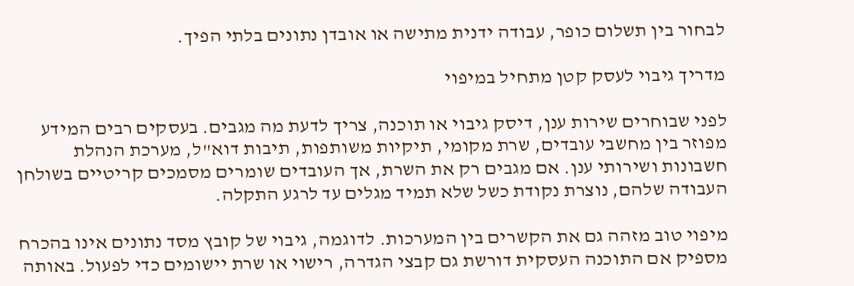לבחור בין תשלום כופר, עבודה ידנית מתישה או אובדן נתונים בלתי הפיך.

מדריך גיבוי לעסק קטן מתחיל במיפוי

לפני שבוחרים שירות ענן, דיסק גיבוי או תוכנה, צריך לדעת מה מגבים. בעסקים רבים המידע מפוזר בין מחשבי עובדים, שרת מקומי, תיקיות משותפות, תיבות דוא"ל, מערכת הנהלת חשבונות ושירותי ענן. אם מגבים רק את השרת, אך העובדים שומרים מסמכים קריטיים בשולחן העבודה שלהם, נוצרת נקודת כשל שלא תמיד מגלים עד לרגע התקלה.

מיפוי טוב מזהה גם את הקשרים בין המערכות. לדוגמה, גיבוי של קובץ מסד נתונים אינו בהכרח מספיק אם התוכנה העסקית דורשת גם קבצי הגדרה, רישוי או שרת יישומים כדי לפעול. באותה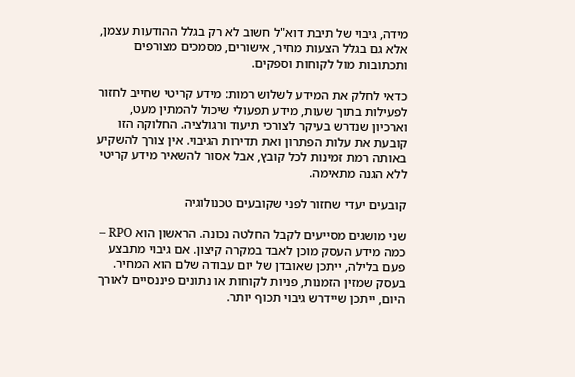מידה, גיבוי של תיבת דוא"ל חשוב לא רק בגלל ההודעות עצמן, אלא גם בגלל הצעות מחיר, אישורים, מסמכים מצורפים ותכתובות מול לקוחות וספקים.

כדאי לחלק את המידע לשלוש רמות: מידע קריטי שחייב לחזור לפעילות בתוך שעות, מידע תפעולי שיכול להמתין מעט, וארכיון שנדרש בעיקר לצורכי תיעוד ורגולציה. החלוקה הזו קובעת את עלות הפתרון ואת תדירות הגיבוי. אין צורך להשקיע באותה רמת זמינות לכל קובץ, אבל אסור להשאיר מידע קריטי ללא הגנה מתאימה.

קובעים יעדי שחזור לפני שקובעים טכנולוגיה

שני מושגים מסייעים לקבל החלטה נכונה. הראשון הוא RPO – כמה מידע העסק מוכן לאבד במקרה קיצון. אם גיבוי מתבצע פעם בלילה, ייתכן שאובדן של יום עבודה שלם הוא המחיר. בעסק שמזין הזמנות, פניות לקוחות או נתונים פיננסיים לאורך היום, ייתכן שיידרש גיבוי תכוף יותר.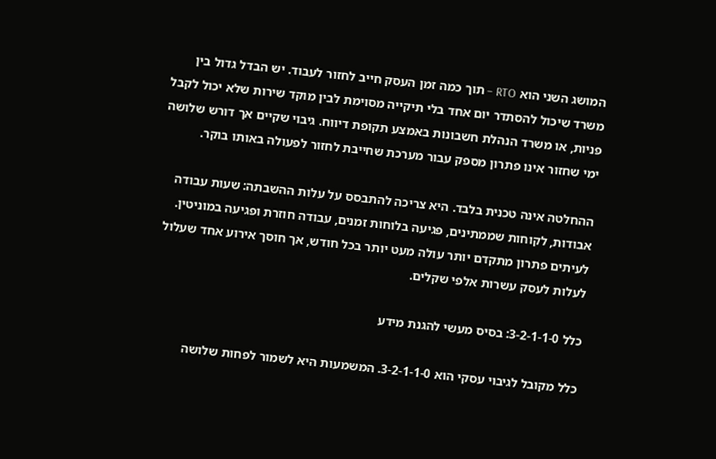המושג השני הוא RTO – תוך כמה זמן העסק חייב לחזור לעבוד. יש הבדל גדול בין משרד שיכול להסתדר יום אחד בלי תיקייה מסוימת לבין מוקד שירות שלא יכול לקבל פניות, או משרד הנהלת חשבונות באמצע תקופת דיווח. גיבוי שקיים אך דורש שלושה ימי שחזור אינו פתרון מספק עבור מערכת שחייבת לחזור לפעולה באותו בוקר.

ההחלטה אינה טכנית בלבד. היא צריכה להתבסס על עלות ההשבתה: שעות עבודה אבודות, לקוחות שממתינים, פגיעה בלוחות זמנים, עבודה חוזרת ופגיעה במוניטין. לעיתים פתרון מתקדם יותר עולה מעט יותר בכל חודש, אך חוסך אירוע אחד שעלול לעלות לעסק עשרות אלפי שקלים.

כלל 3-2-1-1-0: בסיס מעשי להגנת מידע

כלל מקובל לגיבוי עסקי הוא 3-2-1-1-0. המשמעות היא לשמור לפחות שלושה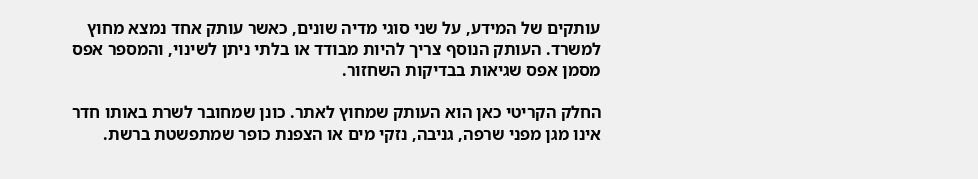עותקים של המידע, על שני סוגי מדיה שונים, כאשר עותק אחד נמצא מחוץ למשרד. העותק הנוסף צריך להיות מבודד או בלתי ניתן לשינוי, והמספר אפס מסמן אפס שגיאות בבדיקות השחזור.

החלק הקריטי כאן הוא העותק שמחוץ לאתר. כונן שמחובר לשרת באותו חדר אינו מגן מפני שרפה, גניבה, נזקי מים או הצפנת כופר שמתפשטת ברשת.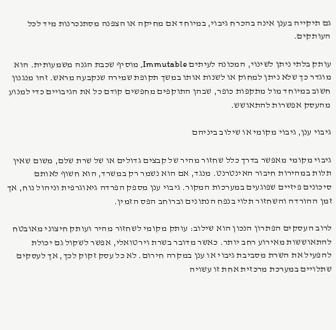גם תיקייה בענן אינה בהכרח גיבוי, במיוחד אם מחיקה או הצפנה מסתנכרנות מיד לכל העותקים.

עותק בלתי ניתן לשינוי, המכונה לעיתים Immutable, מוסיף שכבת הגנה משמעותית. הוא מוגדר כך שלא ניתן למחוק או לשנות אותו במשך תקופת שמירה שנקבעה מראש. זהו מנגנון חשוב במיוחד מול מתקפות כופר, שבהן התוקפים מחפשים קודם כל את הגיבויים כדי למנוע מהעסק אפשרות להתאושש.

גיבוי ענן, גיבוי מקומי או שילוב ביניהם

גיבוי מקומי מאפשר בדרך כלל שחזור מהיר של קבצים גדולים או של שרת שלם, משום שאין תלות במהירות חיבור האינטרנט. מנגד, אם הוא נשמר רק במשרד, הוא חשוף לאותם סיכונים פיזיים שפוגעים במערכות המקור. גיבוי ענן מספק הפרדה גיאוגרפית וניהול נוח, אך זמן ההורדה והשחזור תלוי בנפח הנתונים וברוחב הפס הזמין.

לרוב העסקים הפתרון הנכון הוא שילוב: עותק מקומי לשחזור מהיר ועותק חיצוני מאובטח להתאוששות מאירוע רחב יותר. כאשר מדובר בשרת וירטואלי, אפשר לשקול גם יכולת להפעיל את השרת מסביבת גיבוי או ענן במקרה חירום. לא כל עסק זקוק לכך, אך לעסקים שתלויים במערכת מרכזית אחת זו עשויה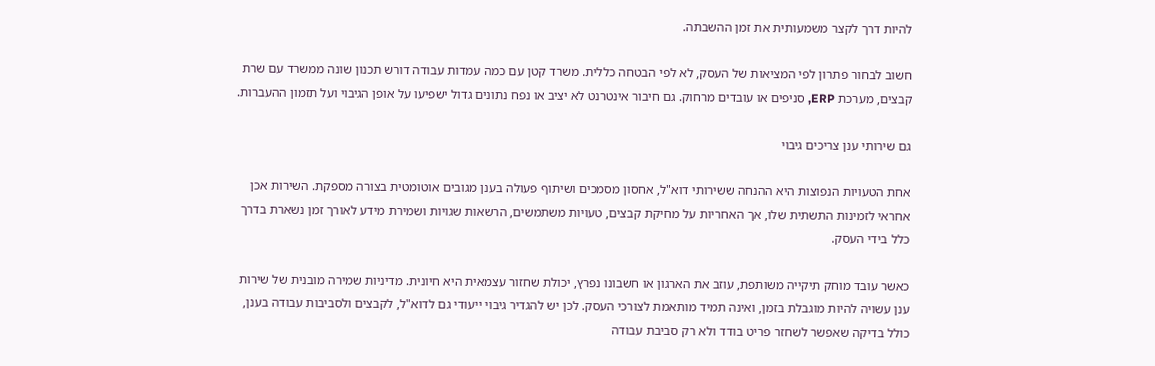להיות דרך לקצר משמעותית את זמן ההשבתה.

חשוב לבחור פתרון לפי המציאות של העסק, לא לפי הבטחה כללית. משרד קטן עם כמה עמדות עבודה דורש תכנון שונה ממשרד עם שרת קבצים, מערכת ERP, סניפים או עובדים מרחוק. גם חיבור אינטרנט לא יציב או נפח נתונים גדול ישפיעו על אופן הגיבוי ועל תזמון ההעברות.

גם שירותי ענן צריכים גיבוי

אחת הטעויות הנפוצות היא ההנחה ששירותי דוא"ל, אחסון מסמכים ושיתוף פעולה בענן מגובים אוטומטית בצורה מספקת. השירות אכן אחראי לזמינות התשתית שלו, אך האחריות על מחיקת קבצים, טעויות משתמשים, הרשאות שגויות ושמירת מידע לאורך זמן נשארת בדרך כלל בידי העסק.

כאשר עובד מוחק תיקייה משותפת, עוזב את הארגון או חשבונו נפרץ, יכולת שחזור עצמאית היא חיונית. מדיניות שמירה מובנית של שירות ענן עשויה להיות מוגבלת בזמן, ואינה תמיד מותאמת לצורכי העסק. לכן יש להגדיר גיבוי ייעודי גם לדוא"ל, לקבצים ולסביבות עבודה בענן, כולל בדיקה שאפשר לשחזר פריט בודד ולא רק סביבת עבודה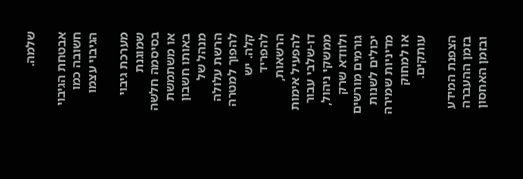שלמה.

אבטחת הגיבוי חשובה כמו הגיבוי עצמו

מערכת גיבוי שמוגנת בסיסמה חלשה או משתמשת באותו חשבון מנהל של הרשת עלולה להפוך למטרה קלה. יש להפריד הרשאות, להפעיל אימות דו-שלבי עבור ממשקי ניהול, ולוודא שרק גורמים מורשים יכולים לשנות מדיניות שמירה או למחוק עותקים.

הצפנת המידע בזמן ההעברה ובזמן האחסון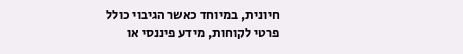חיונית, במיוחד כאשר הגיבוי כולל פרטי לקוחות, מידע פיננסי או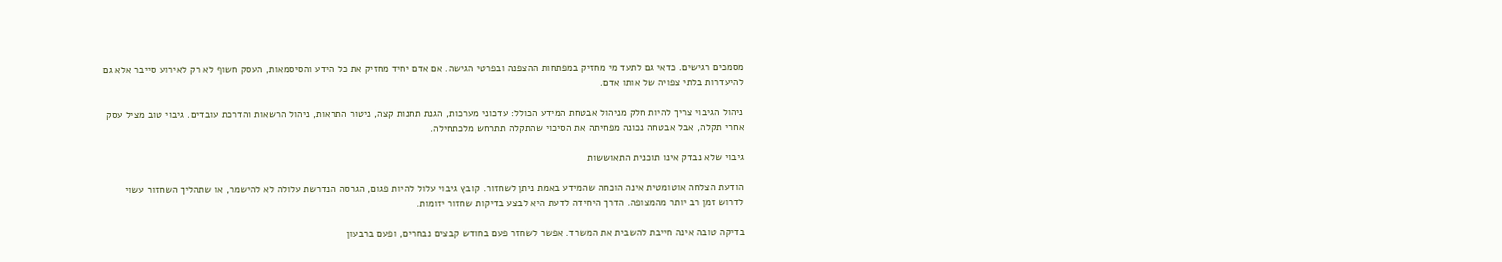מסמכים רגישים. כדאי גם לתעד מי מחזיק במפתחות ההצפנה ובפרטי הגישה. אם אדם יחיד מחזיק את כל הידע והסיסמאות, העסק חשוף לא רק לאירוע סייבר אלא גם להיעדרות בלתי צפויה של אותו אדם.

ניהול הגיבוי צריך להיות חלק מניהול אבטחת המידע הכולל: עדכוני מערכות, הגנת תחנות קצה, ניטור התראות, ניהול הרשאות והדרכת עובדים. גיבוי טוב מציל עסק אחרי תקלה, אבל אבטחה נכונה מפחיתה את הסיכוי שהתקלה תתרחש מלכתחילה.

גיבוי שלא נבדק אינו תוכנית התאוששות

הודעת הצלחה אוטומטית אינה הוכחה שהמידע באמת ניתן לשחזור. קובץ גיבוי עלול להיות פגום, הגרסה הנדרשת עלולה לא להישמר, או שתהליך השחזור עשוי לדרוש זמן רב יותר מהמצופה. הדרך היחידה לדעת היא לבצע בדיקות שחזור יזומות.

בדיקה טובה אינה חייבת להשבית את המשרד. אפשר לשחזר פעם בחודש קבצים נבחרים, ופעם ברבעון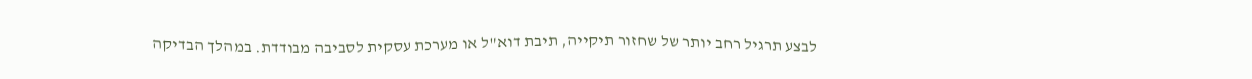לבצע תרגיל רחב יותר של שחזור תיקייה, תיבת דוא"ל או מערכת עסקית לסביבה מבודדת. במהלך הבדיקה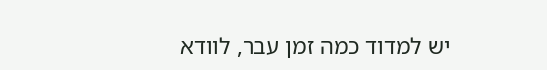יש למדוד כמה זמן עבר, לוודא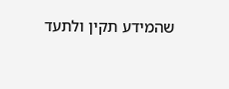שהמידע תקין ולתעד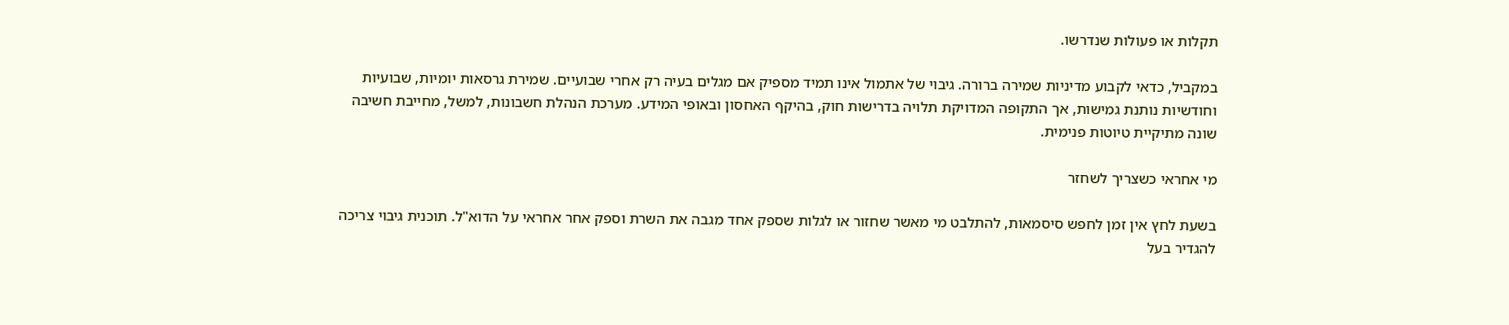תקלות או פעולות שנדרשו.

במקביל, כדאי לקבוע מדיניות שמירה ברורה. גיבוי של אתמול אינו תמיד מספיק אם מגלים בעיה רק אחרי שבועיים. שמירת גרסאות יומיות, שבועיות וחודשיות נותנת גמישות, אך התקופה המדויקת תלויה בדרישות חוק, בהיקף האחסון ובאופי המידע. מערכת הנהלת חשבונות, למשל, מחייבת חשיבה שונה מתיקיית טיוטות פנימית.

מי אחראי כשצריך לשחזר

בשעת לחץ אין זמן לחפש סיסמאות, להתלבט מי מאשר שחזור או לגלות שספק אחד מגבה את השרת וספק אחר אחראי על הדוא"ל. תוכנית גיבוי צריכה להגדיר בעל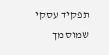תפקיד עסקי שמוסמך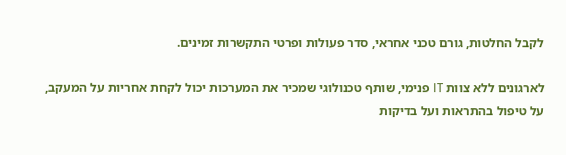לקבל החלטות, גורם טכני אחראי, סדר פעולות ופרטי התקשרות זמינים.

לארגונים ללא צוות IT פנימי, שותף טכנולוגי שמכיר את המערכות יכול לקחת אחריות על המעקב, על טיפול בהתראות ועל בדיקות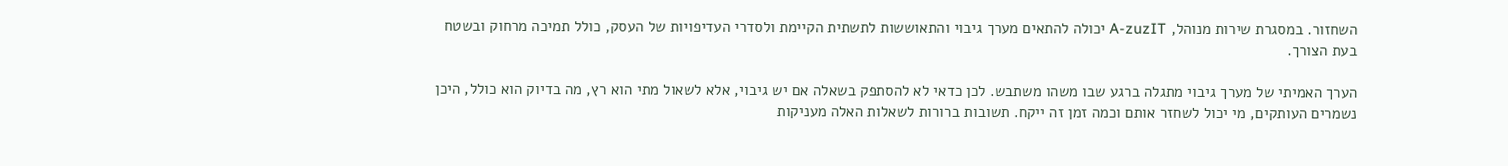השחזור. במסגרת שירות מנוהל, A-zuzIT יכולה להתאים מערך גיבוי והתאוששות לתשתית הקיימת ולסדרי העדיפויות של העסק, כולל תמיכה מרחוק ובשטח בעת הצורך.

הערך האמיתי של מערך גיבוי מתגלה ברגע שבו משהו משתבש. לכן כדאי לא להסתפק בשאלה אם יש גיבוי, אלא לשאול מתי הוא רץ, מה בדיוק הוא כולל, היכן נשמרים העותקים, מי יכול לשחזר אותם וכמה זמן זה ייקח. תשובות ברורות לשאלות האלה מעניקות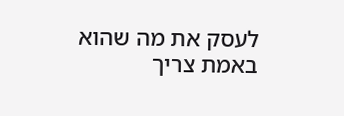לעסק את מה שהוא באמת צריך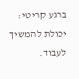ברגע קריטי: יכולת להמשיך לעבוד.